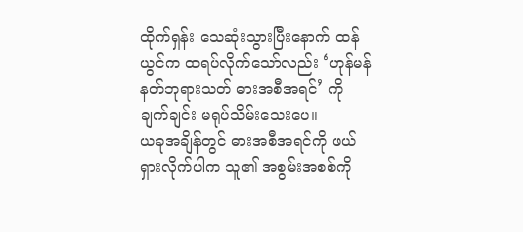ထိုက်ရှန်း သေဆုံးသွားပြီးနောက် ထန်ယွင်က ထရပ်လိုက်သော်လည်း ‘ဟုန်မန် နတ်ဘုရားသတ် ဓားအစီအရင်’ ကို ချက်ချင်း မရုပ်သိမ်းသေးပေ။
ယခုအချိန်တွင် ဓားအစီအရင်ကို ဖယ်ရှားလိုက်ပါက သူ၏ အစွမ်းအစစ်ကို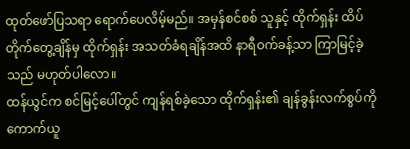ထုတ်ဖော်ပြသရာ ရောက်ပေလိမ့်မည်။ အမှန်စင်စစ် သူနှင့် ထိုက်ရှန်း ထိပ်တိုက်တွေ့ချိန်မှ ထိုက်ရှန်း အသတ်ခံရချိန်အထိ နာရီဝက်ခန့်သာ ကြာမြင့်ခဲ့သည် မဟုတ်ပါလော။
ထန်ယွင်က စင်မြင့်ပေါ်တွင် ကျန်ရစ်ခဲ့သော ထိုက်ရှန်း၏ ချန်ခွန်းလက်စွပ်ကို ကောက်ယူ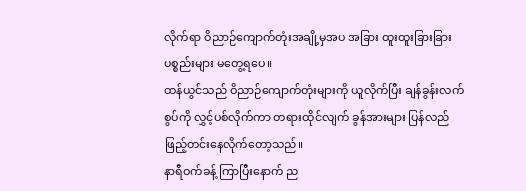လိုက်ရာ ဝိညာဉ်ကျောက်တုံးအချို့မှအပ အခြား ထူးထူးခြားခြား ပစ္စည်းများ မတွေ့ရပေ။
ထန်ယွင်သည် ဝိညာဉ်ကျောက်တုံးများကို ယူလိုက်ပြီး ချန်ခွန်းလက်စွပ်ကို လွှင့်ပစ်လိုက်ကာ တရားထိုင်လျက် ခွန်အားများ ပြန်လည် ဖြည့်တင်းနေလိုက်တော့သည်။
နာရီဝက်ခန့် ကြာပြီးနောက် ည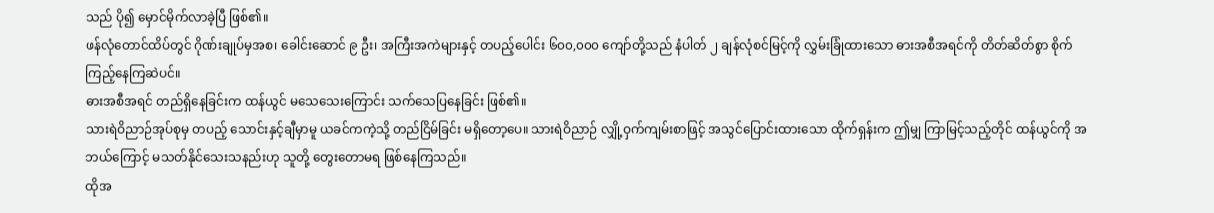သည် ပို၍ မှောင်မိုက်လာခဲ့ပြီ ဖြစ်၏။
ဖန်လုံတောင်ထိပ်တွင် ဂိုဏ်းချုပ်မှအစ၊ ခေါင်းဆောင် ၉ ဦး၊ အကြီးအကဲများနှင့် တပည့်ပေါင်း ၆၀၀,၀၀၀ ကျော်တို့သည် နံပါတ် ၂ ချန်လုံစင်မြင့်ကို လွှမ်းခြုံထားသော ဓားအစီအရင်ကို တိတ်ဆိတ်စွာ စိုက်ကြည့်နေကြဆဲပင်။
ဓားအစီအရင် တည်ရှိနေခြင်းက ထန်ယွင် မသေသေးကြောင်း သက်သေပြနေခြင်း ဖြစ်၏။
သားရဲဝိညာဉ်အုပ်စုမှ တပည့် သောင်းနှင့်ချီမှာမူ ယခင်ကကဲ့သို့ တည်ငြိမ်ခြင်း မရှိတော့ပေ။ သားရဲဝိညာဉ် လျှို့ဝှက်ကျမ်းစာဖြင့် အသွင်ပြောင်းထားသော ထိုက်ရှန်းက ဤမျှ ကြာမြင့်သည့်တိုင် ထန်ယွင်ကို အဘယ်ကြောင့် မသတ်နိုင်သေးသနည်းဟု သူတို့ တွေးတောမရ ဖြစ်နေကြသည်။
ထိုအ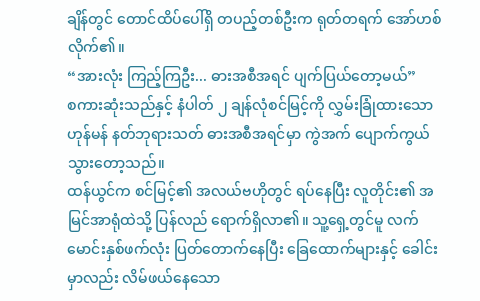ချိန်တွင် တောင်ထိပ်ပေါ်ရှိ တပည့်တစ်ဦးက ရုတ်တရက် အော်ဟစ်လိုက်၏။
“အားလုံး ကြည့်ကြဦး... ဓားအစီအရင် ပျက်ပြယ်တော့မယ်”
စကားဆုံးသည်နှင့် နံပါတ် ၂ ချန်လုံစင်မြင့်ကို လွှမ်းခြုံထားသော ဟုန်မန် နတ်ဘုရားသတ် ဓားအစီအရင်မှာ ကွဲအက် ပျောက်ကွယ်သွားတော့သည်။
ထန်ယွင်က စင်မြင့်၏ အလယ်ဗဟိုတွင် ရပ်နေပြီး လူတိုင်း၏ အမြင်အာရုံထဲသို့ ပြန်လည် ရောက်ရှိလာ၏။ သူ့ရှေ့တွင်မူ လက်မောင်းနှစ်ဖက်လုံး ပြတ်တောက်နေပြီး ခြေထောက်များနှင့် ခေါင်းမှာလည်း လိမ်ဖယ်နေသော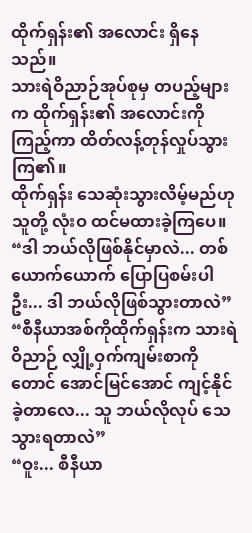ထိုက်ရှန်း၏ အလောင်း ရှိနေသည်။
သားရဲဝိညာဉ်အုပ်စုမှ တပည့်များက ထိုက်ရှန်း၏ အလောင်းကို ကြည့်ကာ ထိတ်လန့်တုန်လှုပ်သွားကြ၏။
ထိုက်ရှန်း သေဆုံးသွားလိမ့်မည်ဟု သူတို့ လုံးဝ ထင်မထားခဲ့ကြပေ။
“ဒါ ဘယ်လိုဖြစ်နိုင်မှာလဲ... တစ်ယောက်ယောက် ပြောပြစမ်းပါဦး... ဒါ ဘယ်လိုဖြစ်သွားတာလဲ”
“စီနီယာအစ်ကိုထိုက်ရှန်းက သားရဲဝိညာဉ် လျှို့ဝှက်ကျမ်းစာကိုတောင် အောင်မြင်အောင် ကျင့်နိုင်ခဲ့တာလေ... သူ ဘယ်လိုလုပ် သေသွားရတာလဲ”
“ဝူး... စီနီယာ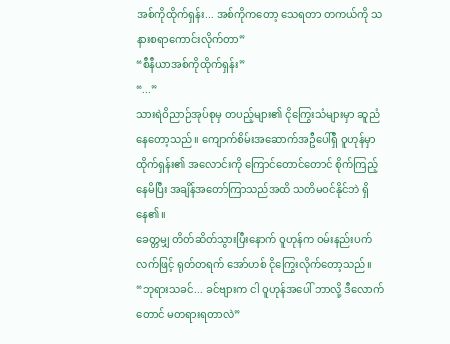အစ်ကိုထိုက်ရှန်း... အစ်ကိုကတော့ သေရတာ တကယ်ကို သနားစရာကောင်းလိုက်တာ”
“စီနီယာအစ်ကိုထိုက်ရှန်း”
“...”
သားရဲဝိညာဉ်အုပ်စုမှ တပည့်များ၏ ငိုကြွေးသံများမှာ ဆူညံနေတော့သည်။ ကျောက်စိမ်းအဆောက်အဦပေါ်ရှီ ဝူဟုန်မှာ ထိုက်ရှန်း၏ အလောင်းကို ကြောင်တောင်တောင် စိုက်ကြည့်နေမိပြီး အချိန်အတော်ကြာသည်အထိ သတိမဝင်နိုင်ဘဲ ရှိနေ၏။
ခေတ္တမျှ တိတ်ဆိတ်သွားပြီးနောက် ဝူဟုန်က ဝမ်းနည်းပက်လက်ဖြင့် ရုတ်တရက် အော်ဟစ် ငိုကြွေးလိုက်တော့သည်။
“ဘုရားသခင်... ခင်ဗျားက ငါ ဝူဟုန်အပေါ် ဘာလို့ ဒီလောက်တောင် မတရားရတာလဲ”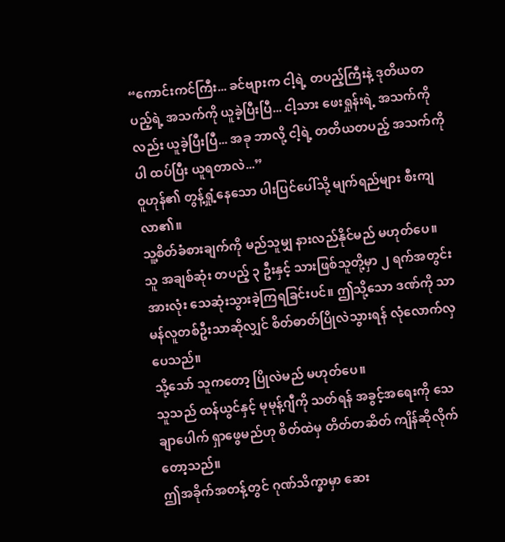“ကောင်းကင်ကြီး... ခင်ဗျားက ငါ့ရဲ့ တပည့်ကြီးနဲ့ ဒုတိယတပည့်ရဲ့ အသက်ကို ယူခဲ့ပြီးပြီ... ငါ့သား ဖေးရှုန်းရဲ့ အသက်ကိုလည်း ယူခဲ့ပြီးပြီ... အခု ဘာလို့ ငါ့ရဲ့ တတိယတပည့် အသက်ကိုပါ ထပ်ပြီး ယူရတာလဲ...”
ဝူဟုန်၏ တွန့်ရှုံ့နေသော ပါးပြင်ပေါ်သို့ မျက်ရည်များ စီးကျလာ၏။
သူ့စိတ်ခံစားချက်ကို မည်သူမျှ နားလည်နိုင်မည် မဟုတ်ပေ။
သူ အချစ်ဆုံး တပည့် ၃ ဦးနှင့် သားဖြစ်သူတို့မှာ ၂ ရက်အတွင်း အားလုံး သေဆုံးသွားခဲ့ကြရခြင်းပင်။ ဤသို့သော ဒဏ်ကို သာမန်လူတစ်ဦးသာဆိုလျှင် စိတ်ဓာတ်ပြိုလဲသွားရန် လုံလောက်လှပေသည်။
သို့သော် သူကတော့ ပြိုလဲမည် မဟုတ်ပေ။
သူသည် ထန်ယွင်နှင့် မုမုန့်ဂျီကို သတ်ရန် အခွင့်အရေးကို သေချာပေါက် ရှာဖွေမည်ဟု စိတ်ထဲမှ တိတ်တဆိတ် ကျိန်ဆိုလိုက်တော့သည်။
ဤအခိုက်အတန့်တွင် ဂုဏ်သိက္ခာမှာ ဆေး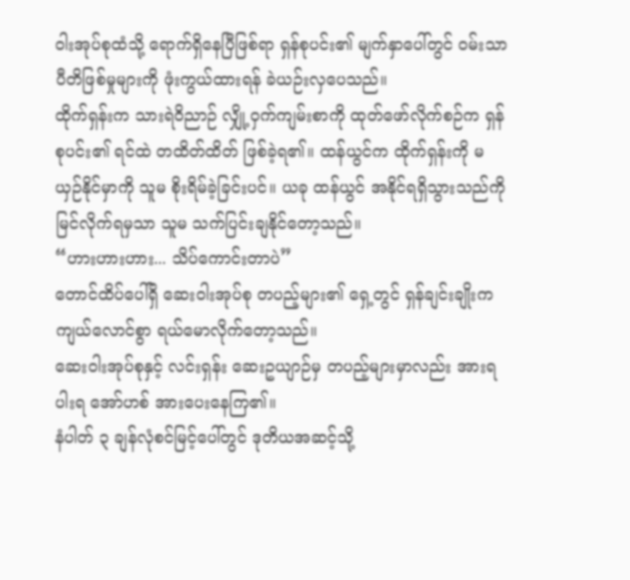ဝါးအုပ်စုထံသို့ ရောက်ရှိနေပြီဖြစ်ရာ ရှန်စုပင်း၏ မျက်နှာပေါ်တွင် ဝမ်းသာပီတိဖြစ်မှုများကို ဖုံးကွယ်ထားရန် ခဲယဉ်းလှပေသည်။
ထိုက်ရှန်းက သားရဲဝိညာဉ် လျှို့ဝှက်ကျမ်းစာကို ထုတ်ဖော်လိုက်စဉ်က ရှန်စုပင်း၏ ရင်ထဲ တထိတ်ထိတ် ဖြစ်ခဲ့ရ၏။ ထန်ယွင်က ထိုက်ရှန်းကို မယှဉ်နိုင်မှာကို သူမ စိုးရိမ်ခဲ့ခြင်းပင်။ ယခု ထန်ယွင် အနိုင်ရရှိသွားသည်ကို မြင်လိုက်ရမှသာ သူမ သက်ပြင်းချနိုင်တော့သည်။
“ဟားဟားဟား... သိပ်ကောင်းတာပဲ”
တောင်ထိပ်ပေါ်ရှိ ဆေးဝါးအုပ်စု တပည့်များ၏ ရှေ့တွင် ရှန်ချင်းချိုးက ကျယ်လောင်စွာ ရယ်မောလိုက်တော့သည်။
ဆေးဝါးအုပ်စုနှင့် လင်းရှန်း ဆေးဥယျာဉ်မှ တပည့်များမှာလည်း အားရပါးရ အော်ဟစ် အားပေးနေကြ၏။
နံပါတ် ၃ ချန်လုံစင်မြင့်ပေါ်တွင် ဒုတိယအဆင့်သို့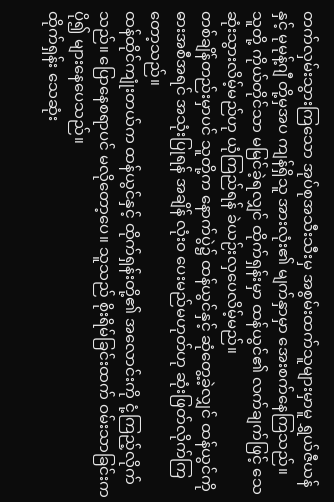တက်လှမ်းသွားကြသော အုပ်စုအသီးသီးမှ အစွမ်းထက်သူများမှာမူ ရွှယ်ဇီယန်နှင့် မုမုန့်ဂျီ တို့မှအပ ကျန်ရှိသူ အားလုံး၏ မျက်နှာမှာ အေးစက်နေကြသည်။
သူတို့ ကိုယ်တိုင်သာ မမြင်ခဲ့ရလျှင် ထိုက်ရှန်းမှာ ထန်ယွင်၏ လက်ချက်ဖြင့် သေဆုံးသွားလိမ့်မည်ဟု ယုံကြည်ရန် ခဲယဉ်းလှပေလိမ့်မည်။
တစ်ချိန်တည်းမှာပင် သူတို့က နောက်ပွဲ၌ ထန်ယွင်နှင့် ဆုံတွေ့ခဲ့လျှင် ထန်ယွင်ကို ဓားအစီအရင် အသုံးပြုရန် အချိန် လုံးဝ ပေးမည်မဟုတ်ဟု ဆုံးဖြတ်လိုက်ကြတော့သည်။
ထန်ထိုင်ကျုံးတယ်က ထန်ယွင်နှင့် ထိုက်ရှန်းတို့၏ အလောင်းကို ငုံ့ကြည့်လိုက်သည်။ ပြောနေစရာပင် မလိုတော့ပေ။ သူသည် စိုးရိမ်ခြင်းထက် ဝမ်းသာခြင်းက ပို၍ များနေပေသည်။
ထိုက်ရှန်း သေဆုံး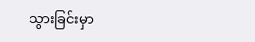သွားခြင်းမှာ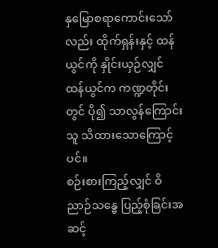နှမြောစရာကောင်းသော်လည်း ထိုက်ရှန်းနှင့် ထန်ယွင်ကို နှိုင်းယှဉ်လျှင် ထန်ယွင်က ကဏ္ဍတိုင်းတွင် ပို၍ သာလွန်ကြောင်း သူ သိထားသောကြောင့်ပင်။
စဉ်းစားကြည့်လျှင် ဝိညာဉ်သန္ဓေ ပြည့်စုံခြင်းအဆင့်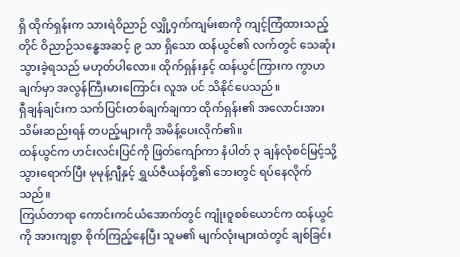ရှိ ထိုက်ရှန်းက သားရဲဝိညာဉ် လျှို့ဝှက်ကျမ်းစာကို ကျင့်ကြံထားသည့်တိုင် ဝိညာဉ်သန္ဓေအဆင့် ၉ သာ ရှိသော ထန်ယွင်၏ လက်တွင် သေဆုံးသွားခဲ့ရသည် မဟုတ်ပါလော။ ထိုက်ရှန်းနှင့် ထန်ယွင်ကြားက ကွာဟချက်မှာ အလွန်ကြီးမားကြောင်း လူအ ပင် သိနိုင်ပေသည်။
ရှီချန်ချင်းက သက်ပြင်းတစ်ချက်ချကာ ထိုက်ရှန်း၏ အလောင်းအား သိမ်းဆည်းရန် တပည့်များကို အမိန့်ပေးလိုက်၏။
ထန်ယွင်က ဟင်းလင်းပြင်ကို ဖြတ်ကျော်ကာ နံပါတ် ၃ ချန်လုံစင်မြင့်သို့ သွားရောက်ပြီး မုမုန့်ဂျီနှင့် ရွှယ်ဇီယန်တို့၏ ဘေးတွင် ရပ်နေလိုက်သည်။
ကြယ်တာရာ ကောင်းကင်ယံအောက်တွင် ကျုံးဝူစစ်ယောင်က ထန်ယွင်ကို အားကျစွာ စိုက်ကြည့်နေပြီး သူမ၏ မျက်လုံးများထဲတွင် ချစ်ခြင်း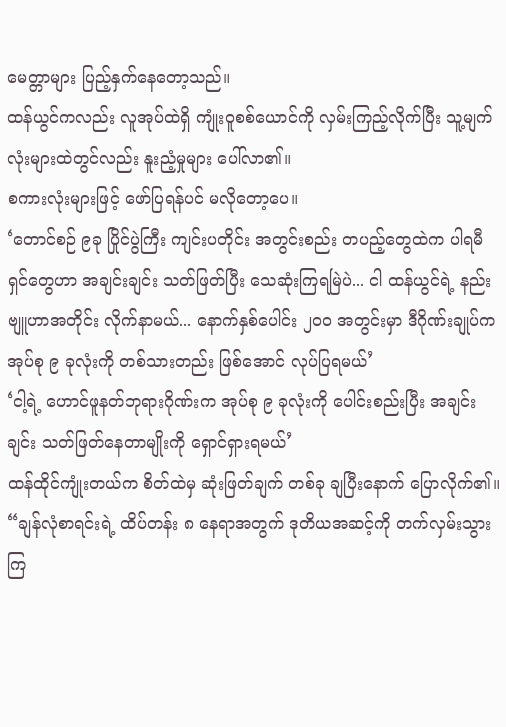မေတ္တာများ ပြည့်နှက်နေတော့သည်။
ထန်ယွင်ကလည်း လူအုပ်ထဲရှိ ကျုံးဝူစစ်ယောင်ကို လှမ်းကြည့်လိုက်ပြီး သူ့မျက်လုံးများထဲတွင်လည်း နူးညံ့မှုများ ပေါ်လာ၏။
စကားလုံးများဖြင့် ဖော်ပြရန်ပင် မလိုတော့ပေ။
‘တောင်စဉ် ၉ခု ပြိုင်ပွဲကြီး ကျင်းပတိုင်း အတွင်းစည်း တပည့်တွေထဲက ပါရမီရှင်တွေဟာ အချင်းချင်း သတ်ဖြတ်ပြီး သေဆုံးကြရမြဲပဲ... ငါ ထန်ယွင်ရဲ့ နည်းဗျူဟာအတိုင်း လိုက်နာမယ်... နောက်နှစ်ပေါင်း ၂၀၀ အတွင်းမှာ ဒီဂိုဏ်းချုပ်က အုပ်စု ၉ ခုလုံးကို တစ်သားတည်း ဖြစ်အောင် လုပ်ပြရမယ်’
‘ငါ့ရဲ့ ဟောင်ဖူနတ်ဘုရားဂိုဏ်းက အုပ်စု ၉ ခုလုံးကို ပေါင်းစည်းပြီး အချင်းချင်း သတ်ဖြတ်နေတာမျိုးကို ရှောင်ရှားရမယ်’
ထန်ထိုင်ကျုံးတယ်က စိတ်ထဲမှ ဆုံးဖြတ်ချက် တစ်ခု ချပြီးနောက် ပြောလိုက်၏။
“ချန်လုံစာရင်းရဲ့ ထိပ်တန်း ၈ နေရာအတွက် ဒုတိယအဆင့်ကို တက်လှမ်းသွားကြ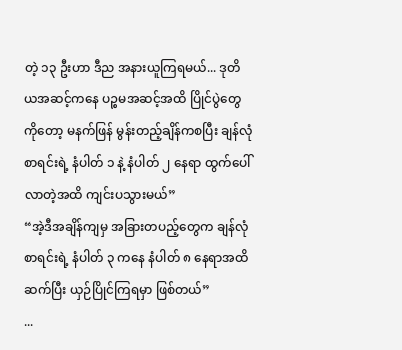တဲ့ ၁၃ ဦးဟာ ဒီည အနားယူကြရမယ်... ဒုတိယအဆင့်ကနေ ပဉ္စမအဆင့်အထိ ပြိုင်ပွဲတွေကိုတော့ မနက်ဖြန် မွန်းတည့်ချိန်ကစပြီး ချန်လုံစာရင်းရဲ့ နံပါတ် ၁ နဲ့ နံပါတ် ၂ နေရာ ထွက်ပေါ်လာတဲ့အထိ ကျင်းပသွားမယ်”
“အဲ့ဒီအချိန်ကျမှ အခြားတပည့်တွေက ချန်လုံစာရင်းရဲ့ နံပါတ် ၃ ကနေ နံပါတ် ၈ နေရာအထိ ဆက်ပြီး ယှဉ်ပြိုင်ကြရမှာ ဖြစ်တယ်”
...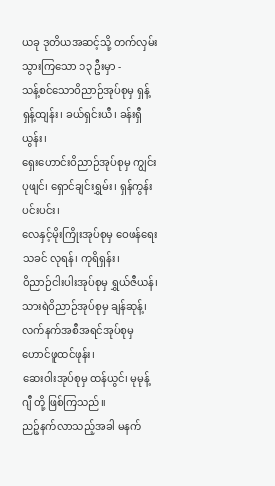ယခု ဒုတိယအဆင့်သို့ တက်လှမ်းသွားကြသော ၁၃ ဦးမှာ -
သန့်စင်သောဝိညာဉ်အုပ်စုမှ ရှန့်ရှန့်ထျန်း၊ ခယ်ရှင်းယီ၊ ခန်းရှီယွန်း၊
ရှေးဟောင်းဝိညာဉ်အုပ်စုမှ ကျွင်းပုဖျင်၊ ရှောင်ချင်းရွှမ်း၊ ရှန်ကွန်းပင်းပင်း၊
လေနှင့်မိုးကြိုးအုပ်စုမှ ဝေဖန်ရေးသခင် လုရန်၊ ကုရိရှန်း၊
ဝိညာဉ်ငါးပါးအုပ်စုမှ ရွှယ်ဇီယန်၊
သားရဲဝိညာဉ်အုပ်စုမှ ချန်ဆုန့်၊
လက်နက်အစီအရင်အုပ်စုမှ ဟောင်ဖူထင်ဖုန်း၊
ဆေးဝါးအုပ်စုမှ ထန်ယွင်၊ မုမုန့်ဂျီ တို့ ဖြစ်ကြသည်။
ညဉ့်နက်လာသည့်အခါ မနက်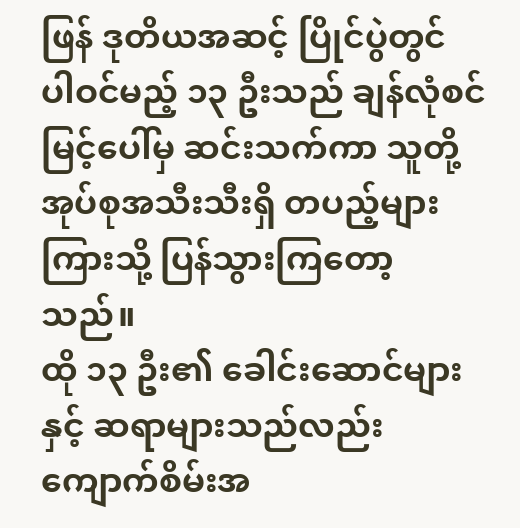ဖြန် ဒုတိယအဆင့် ပြိုင်ပွဲတွင် ပါဝင်မည့် ၁၃ ဦးသည် ချန်လုံစင်မြင့်ပေါ်မှ ဆင်းသက်ကာ သူတို့အုပ်စုအသီးသီးရှိ တပည့်များကြားသို့ ပြန်သွားကြတော့သည်။
ထို ၁၃ ဦး၏ ခေါင်းဆောင်များနှင့် ဆရာများသည်လည်း ကျောက်စိမ်းအ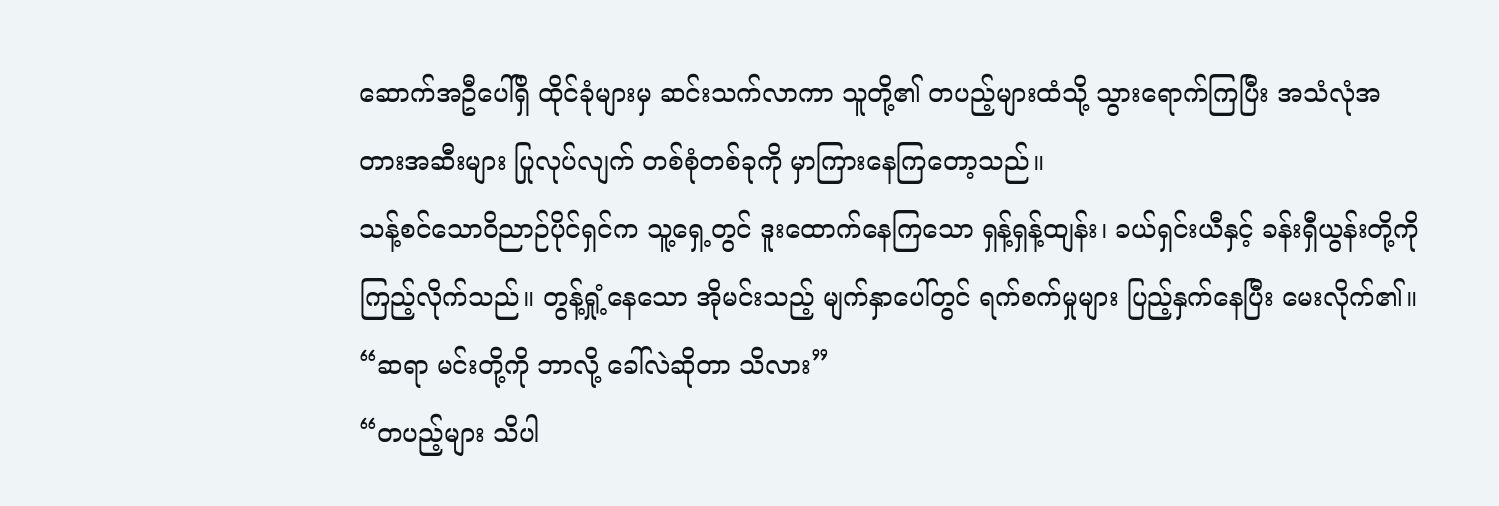ဆောက်အဦပေါ်ရှိ ထိုင်ခုံများမှ ဆင်းသက်လာကာ သူတို့၏ တပည့်များထံသို့ သွားရောက်ကြပြီး အသံလုံအတားအဆီးများ ပြုလုပ်လျက် တစ်စုံတစ်ခုကို မှာကြားနေကြတော့သည်။
သန့်စင်သောဝိညာဉ်ပိုင်ရှင်က သူ့ရှေ့တွင် ဒူးထောက်နေကြသော ရှန့်ရှန့်ထျန်း၊ ခယ်ရှင်းယီနှင့် ခန်းရှီယွန်းတို့ကို ကြည့်လိုက်သည်။ တွန့်ရှုံ့နေသော အိုမင်းသည့် မျက်နှာပေါ်တွင် ရက်စက်မှုများ ပြည့်နှက်နေပြီး မေးလိုက်၏။
“ဆရာ မင်းတို့ကို ဘာလို့ ခေါ်လဲဆိုတာ သိလား”
“တပည့်များ သိပါ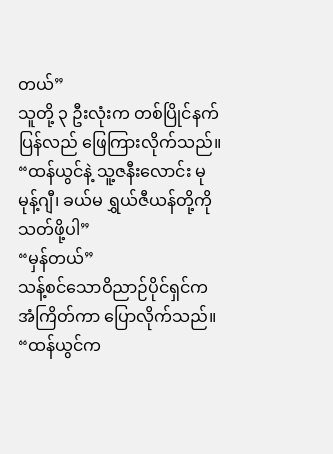တယ်”
သူတို့ ၃ ဦးလုံးက တစ်ပြိုင်နက် ပြန်လည် ဖြေကြားလိုက်သည်။
“ထန်ယွင်နဲ့ သူ့ဇနီးလောင်း မုမုန့်ဂျီ၊ ခယ်မ ရွှယ်ဇီယန်တို့ကို သတ်ဖို့ပါ”
“မှန်တယ်”
သန့်စင်သောဝိညာဉ်ပိုင်ရှင်က အံကြိတ်ကာ ပြောလိုက်သည်။
“ထန်ယွင်က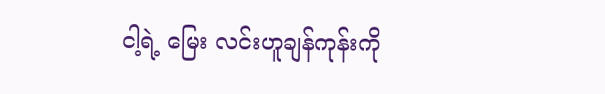ငါ့ရဲ့ မြေး လင်းဟူချန်ကုန်းကို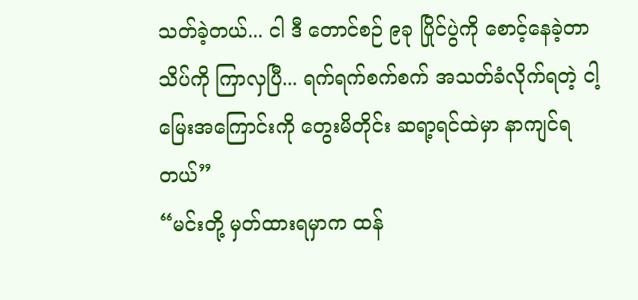သတ်ခဲ့တယ်... ငါ ဒီ တောင်စဉ် ၉ခု ပြိုင်ပွဲကို စောင့်နေခဲ့တာ သိပ်ကို ကြာလှပြီ... ရက်ရက်စက်စက် အသတ်ခံလိုက်ရတဲ့ ငါ့မြေးအကြောင်းကို တွေးမိတိုင်း ဆရာ့ရင်ထဲမှာ နာကျင်ရတယ်”
“မင်းတို့ မှတ်ထားရမှာက ထန်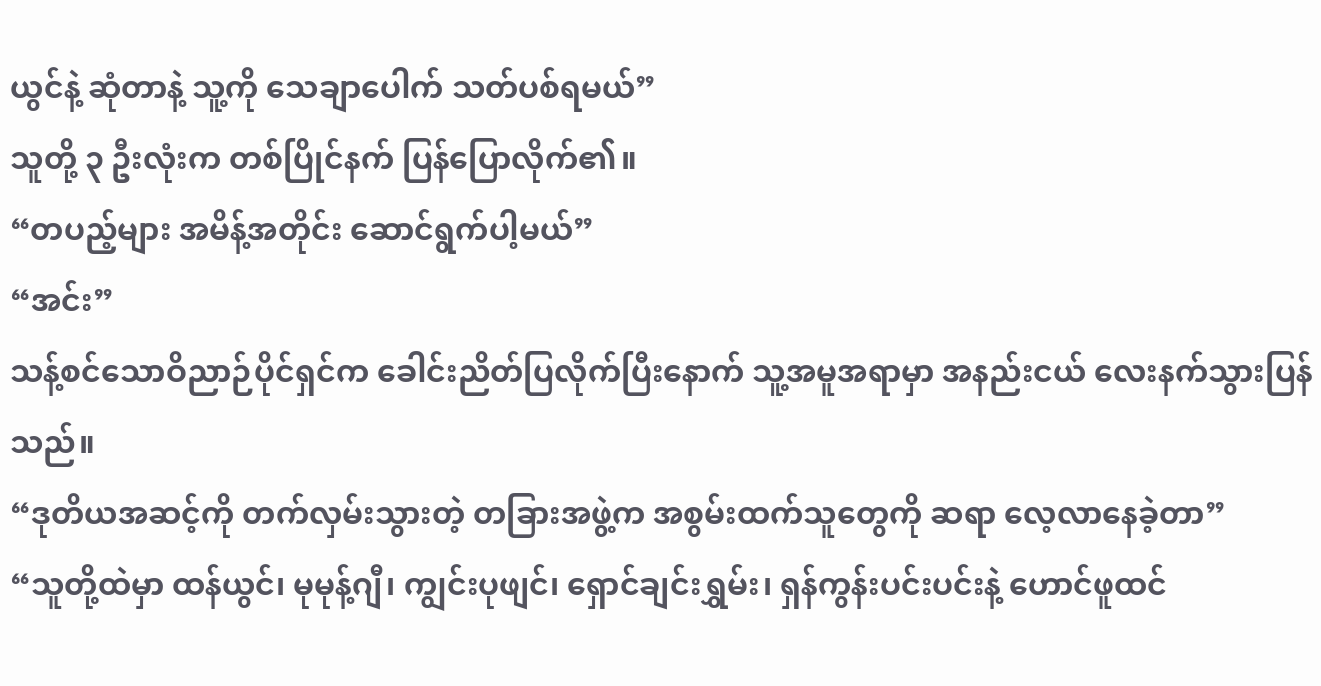ယွင်နဲ့ ဆုံတာနဲ့ သူ့ကို သေချာပေါက် သတ်ပစ်ရမယ်”
သူတို့ ၃ ဦးလုံးက တစ်ပြိုင်နက် ပြန်ပြောလိုက်၏။
“တပည့်များ အမိန့်အတိုင်း ဆောင်ရွက်ပါ့မယ်”
“အင်း”
သန့်စင်သောဝိညာဉ်ပိုင်ရှင်က ခေါင်းညိတ်ပြလိုက်ပြီးနောက် သူ့အမူအရာမှာ အနည်းငယ် လေးနက်သွားပြန်သည်။
“ဒုတိယအဆင့်ကို တက်လှမ်းသွားတဲ့ တခြားအဖွဲ့က အစွမ်းထက်သူတွေကို ဆရာ လေ့လာနေခဲ့တာ”
“သူတို့ထဲမှာ ထန်ယွင်၊ မုမုန့်ဂျီ၊ ကျွင်းပုဖျင်၊ ရှောင်ချင်းရွှမ်း၊ ရှန်ကွန်းပင်းပင်းနဲ့ ဟောင်ဖူထင်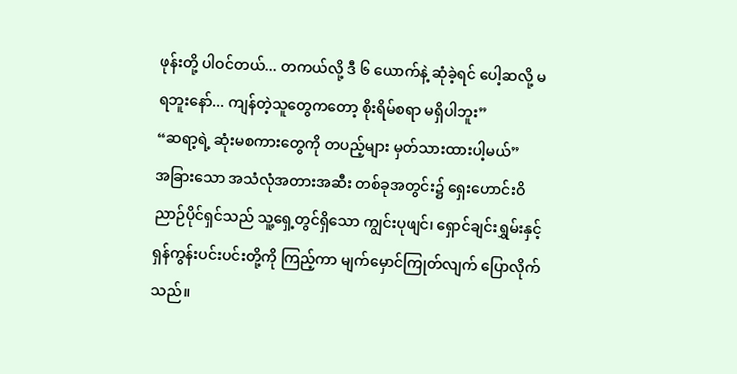ဖုန်းတို့ ပါဝင်တယ်... တကယ်လို့ ဒီ ၆ ယောက်နဲ့ ဆုံခဲ့ရင် ပေါ့ဆလို့ မရဘူးနော်... ကျန်တဲ့သူတွေကတော့ စိုးရိမ်စရာ မရှိပါဘူး”
“ဆရာ့ရဲ့ ဆုံးမစကားတွေကို တပည့်များ မှတ်သားထားပါ့မယ်”
အခြားသော အသံလုံအတားအဆီး တစ်ခုအတွင်း၌ ရှေးဟောင်းဝိညာဉ်ပိုင်ရှင်သည် သူ့ရှေ့တွင်ရှိသော ကျွင်းပုဖျင်၊ ရှောင်ချင်းရွှမ်းနှင့် ရှန်ကွန်းပင်းပင်းတို့ကို ကြည့်ကာ မျက်မှောင်ကြုတ်လျက် ပြောလိုက်သည်။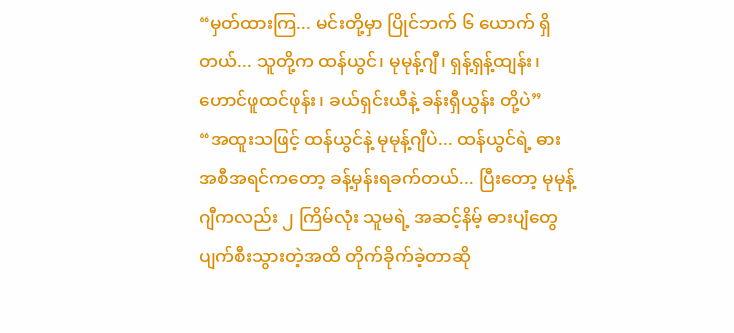“မှတ်ထားကြ... မင်းတို့မှာ ပြိုင်ဘက် ၆ ယောက် ရှိတယ်... သူတို့က ထန်ယွင်၊ မုမုန့်ဂျီ၊ ရှန့်ရှန့်ထျန်း၊ ဟောင်ဖူထင်ဖုန်း၊ ခယ်ရှင်းယီနဲ့ ခန်းရှီယွန်း တို့ပဲ”
“အထူးသဖြင့် ထန်ယွင်နဲ့ မုမုန့်ဂျီပဲ... ထန်ယွင်ရဲ့ ဓားအစီအရင်ကတော့ ခန့်မှန်းရခက်တယ်... ပြီးတော့ မုမုန့်ဂျီကလည်း ၂ ကြိမ်လုံး သူမရဲ့ အဆင့်နိမ့် ဓားပျံတွေ ပျက်စီးသွားတဲ့အထိ တိုက်ခိုက်ခဲ့တာဆို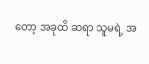တော့ အခုထိ ဆရာ သူမရဲ့ အ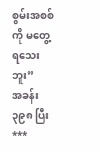စွမ်းအစစ်ကို မတွေ့ရသေးဘူး”
အခန်း ၃၉၈ ပြီး
***